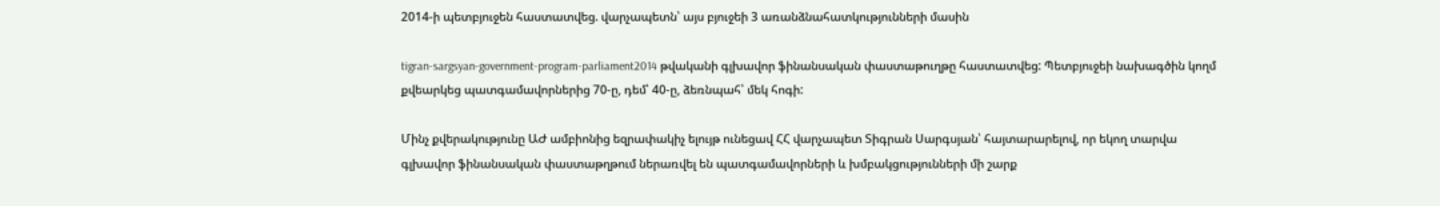2014-ի պետբյուջեն հաստատվեց. վարչապետն՝ այս բյուջեի 3 առանձնահատկությունների մասին

tigran-sargsyan-government-program-parliament2014 թվականի գլխավոր ֆինանսական փաստաթուղթը հաստատվեց: Պետբյուջեի նախագծին կողմ քվեարկեց պատգամավորներից 70-ը, դեմ՝ 40-ը, ձեռնպահ՝ մեկ հոգի:

Մինչ քվերակությունը ԱԺ ամբիոնից եզրափակիչ ելույթ ունեցավ ՀՀ վարչապետ Տիգրան Սարգսյան՝ հայտարարելով, որ եկող տարվա գլխավոր ֆինանսական փաստաթղթում ներառվել են պատգամավորների և խմբակցությունների մի շարք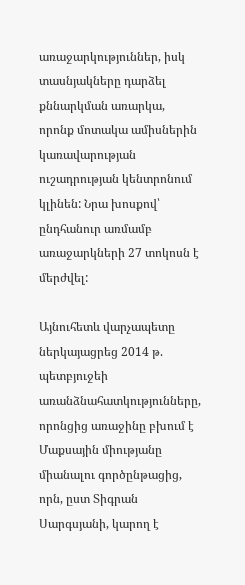առաջարկություններ, իսկ տասնյակները դարձել քննարկման առարկա, որոնք մոտակա ամիսներին կառավարության ուշադրության կենտրոնում կլինեն: Նրա խոսքով՝ ընդհանուր առմամբ առաջարկների 27 տոկոսն է մերժվել:

Այնուհետև վարչապետը ներկայացրեց 2014 թ. պետբյուջեի առանձնահատկությունները, որոնցից առաջինը բխում է Մաքսային միությանը միանալու գործընթացից, որն, ըստ Տիգրան Սարգսյանի, կարող է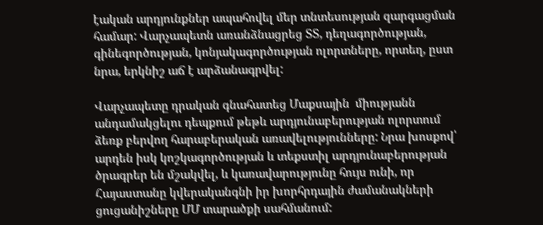էական արդյունքներ ապահովել մեր տնտեսության զարգացման համար: Վարչապետն առանձնացրեց ՏՏ, դեղագործության, գինեգործության, կոնյակագործության ոլորտները, որտեղ, ըստ նրա, երկնիշ աճ է արձանագրվել:

Վարչապետը դրական գնահատեց Մաքսային  միությանն անդամակցելու դեպքում թեթև արդյունաբերության ոլորտում ձեռք բերվող հարաբերական առավելությունները: Նրա խոսքով՝ արդեն իսկ կոշկագործության և տեքստիլ արդյունաբերության ծրագրեր են մշակվել, և կառավարությունը հույս ունի, որ Հայաստանը կվերականգնի իր խորհրդային ժամանակների ցուցանիշները ՄՄ տարածքի սահմանում: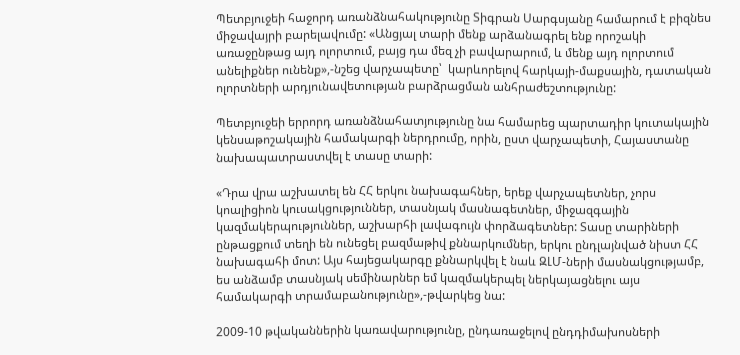Պետբյուջեի հաջորդ առանձնահակությունը Տիգրան Սարգսյանը համարում է բիզնես միջավայրի բարելավումը: «Անցյալ տարի մենք արձանագրել ենք որոշակի առաջընթաց այդ ոլորտում, բայց դա մեզ չի բավարարում, և մենք այդ ոլորտում անելիքներ ունենք»,-նշեց վարչապետը՝  կարևորելով հարկայի-մաքսային, դատական ոլորտների արդյունավետության բարձրացման անհրաժեշտությունը:

Պետբյուջեի երրորդ առանձնահատյությունը նա համարեց պարտադիր կուտակային կենսաթոշակային համակարգի ներդրումը, որին, ըստ վարչապետի, Հայաստանը նախապատրաստվել է տասը տարի:

«Դրա վրա աշխատել են ՀՀ երկու նախագահներ, երեք վարչապետներ, չորս կոալիցիոն կուսակցություններ, տասնյակ մասնագետներ, միջազգային կազմակերպություններ, աշխարհի լավագույն փորձագետներ: Տասը տարիների ընթացքում տեղի են ունեցել բազմաթիվ քննարկումներ, երկու ընդլայնված նիստ ՀՀ նախագահի մոտ: Այս հայեցակարգը քննարկվել է նաև ԶԼՄ-ների մասնակցությամբ, ես անձամբ տասնյակ սեմինարներ եմ կազմակերպել ներկայացնելու այս համակարգի տրամաբանությունը»,-թվարկեց նա:

2009-10 թվականներին կառավարությունը, ընդառաջելով ընդդիմախոսների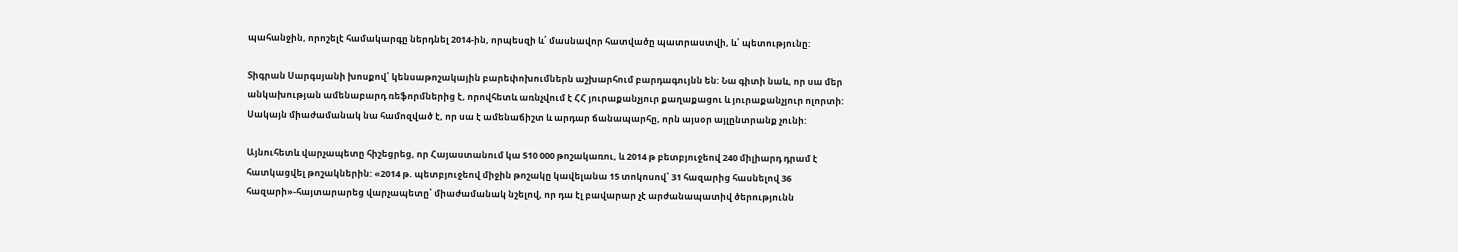պահանջին, որոշելէ համակարգը ներդնել 2014-ին, որպեսզի և՛ մասնավոր հատվածը պատրաստվի, և՛ պետությունը:

Տիգրան Սարգսյանի խոսքով՝ կենսաթոշակային բարեփոխումներն աշխարհում բարդագույնն են: Նա գիտի նաև, որ սա մեր անկախության ամենաբարդ ռեֆորմներից է, որովհետև առնչվում է ՀՀ յուրաքանչյուր քաղաքացու և յուրաքանչյուր ոլորտի: Սակայն միաժամանակ նա համոզված է, որ սա է ամենաճիշտ և արդար ճանապարհը, որն այսօր այլընտրանք չունի:

Այնուհետև վարչապետը հիշեցրեց, որ Հայաստանում կա 510 000 թոշակառու, և 2014 թ բետբյուջեով 240 միլիարդ դրամ է հատկացվել թոշակներին: «2014 թ. պետբյուջեով միջին թոշակը կավելանա 15 տոկոսով՝ 31 հազարից հասնելով 36 հազարի»-հայտարարեց վարչապետը՝ միաժամանակ նշելով, որ դա էլ բավարար չէ արժանապատիվ ծերությունն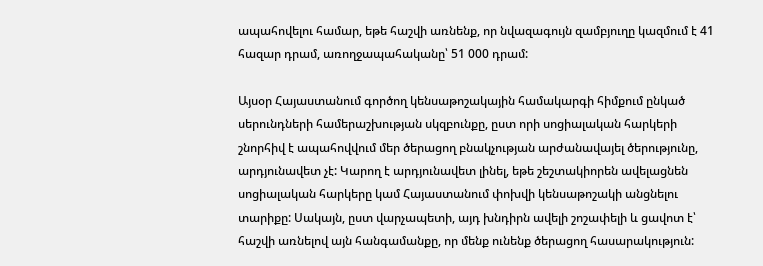ապահովելու համար, եթե հաշվի առնենք, որ նվազագույն զամբյուղը կազմում է 41 հազար դրամ, առողջապահականը՝ 51 000 դրամ:

Այսօր Հայաստանում գործող կենսաթոշակային համակարգի հիմքում ընկած  սերունդների համերաշխության սկզբունքը, ըստ որի սոցիալական հարկերի շնորհիվ է ապահովվում մեր ծերացող բնակչության արժանավայել ծերությունը, արդյունավետ չէ: Կարող է արդյունավետ լինել, եթե շեշտակիորեն ավելացնեն սոցիալական հարկերը կամ Հայաստանում փոխվի կենսաթոշակի անցնելու տարիքը: Սակայն, ըստ վարչապետի, այդ խնդիրն ավելի շոշափելի և ցավոտ է՝ հաշվի առնելով այն հանգամանքը, որ մենք ունենք ծերացող հասարակություն: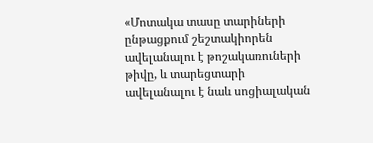«Մոտակա տասը տարիների ընթացքում շեշտակիորեն ավելանալու է թոշակառուների թիվը, և տարեցտարի ավելանալու է նաև սոցիալական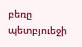բեռը պետբյուեջի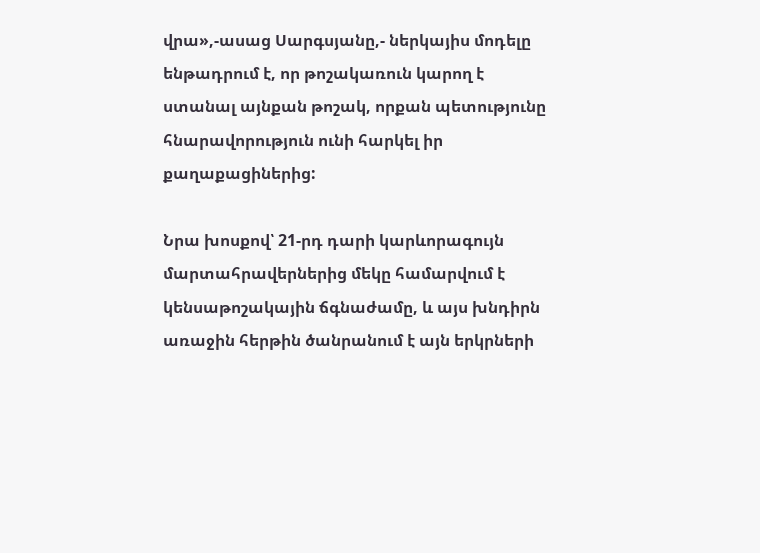վրա»,-ասաց Սարգսյանը,- ներկայիս մոդելը ենթադրում է, որ թոշակառուն կարող է ստանալ այնքան թոշակ, որքան պետությունը հնարավորություն ունի հարկել իր քաղաքացիներից:

Նրա խոսքով՝ 21-րդ դարի կարևորագույն մարտահրավերներից մեկը համարվում է կենսաթոշակային ճգնաժամը, և այս խնդիրն առաջին հերթին ծանրանում է այն երկրների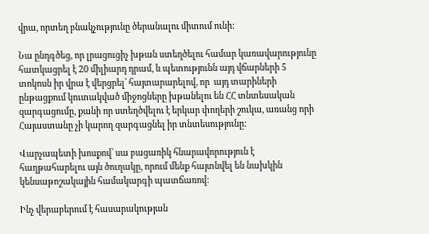վրա, որտեղ բնակչությունը ծերանալու միտում ունի:

Նա ընդգծեց, որ լրացուցիչ խթան ստեղծելու համար կառավարությունը հատկացրել է 20 միլիարդ դրամ, և պետությունն այդ վճարների 5 տոկոսն իր վրա է վերցրել՝ հայտարարելով, որ  այդ տարիների ընթացքում կուտակված միջոցները խթանելու են ՀՀ տնտեսական զարգացումը, քանի որ ստեղծվելու է երկար փողերի շուկա, առանց որի Հայաստանը չի կարող զարգացնել իր տնտեսությունը:

Վարչապետի խոսքով՝ սա բացառիկ հնարավորություն է հաղթահարելու այն ծուղակը, որում մենք հայտնվել են նախկին կենսաթոշակային համակարգի պատճառով:

Ինչ վերաբերում է հասարակության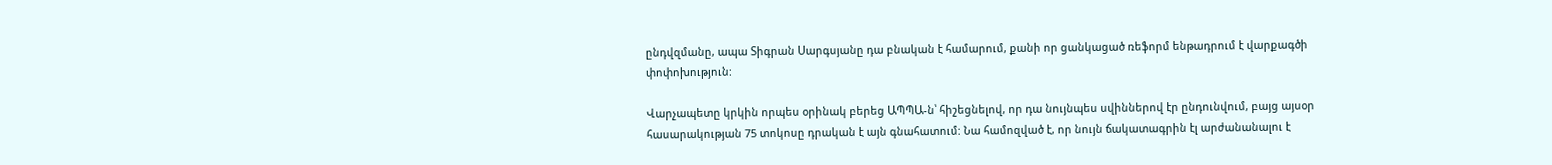ընդվզմանը, ապա Տիգրան Սարգսյանը դա բնական է համարում, քանի որ ցանկացած ռեֆորմ ենթադրում է վարքագծի փոփոխություն:

Վարչապետը կրկին որպես օրինակ բերեց ԱՊՊԱ-ն՝ հիշեցնելով, որ դա նույնպես սվիններով էր ընդունվում, բայց այսօր հասարակության 75 տոկոսը դրական է այն գնահատում: Նա համոզված է, որ նույն ճակատագրին էլ արժանանալու է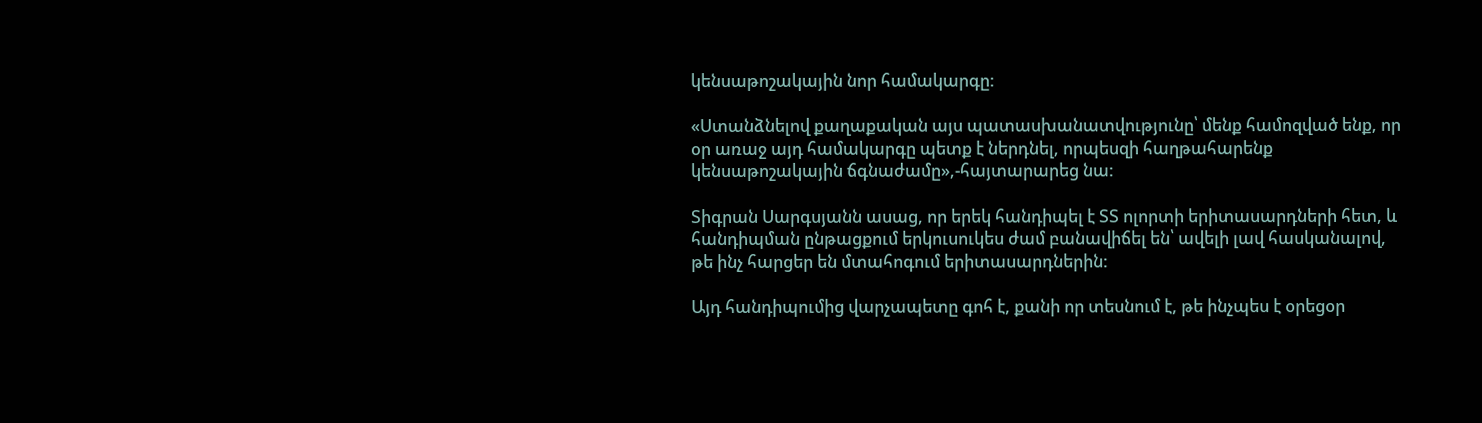կենսաթոշակային նոր համակարգը:

«Ստանձնելով քաղաքական այս պատասխանատվությունը՝ մենք համոզված ենք, որ օր առաջ այդ համակարգը պետք է ներդնել, որպեսզի հաղթահարենք կենսաթոշակային ճգնաժամը»,-հայտարարեց նա:

Տիգրան Սարգսյանն ասաց, որ երեկ հանդիպել է ՏՏ ոլորտի երիտասարդների հետ, և հանդիպման ընթացքում երկուսուկես ժամ բանավիճել են՝ ավելի լավ հասկանալով, թե ինչ հարցեր են մտահոգում երիտասարդներին:

Այդ հանդիպումից վարչապետը գոհ է, քանի որ տեսնում է, թե ինչպես է օրեցօր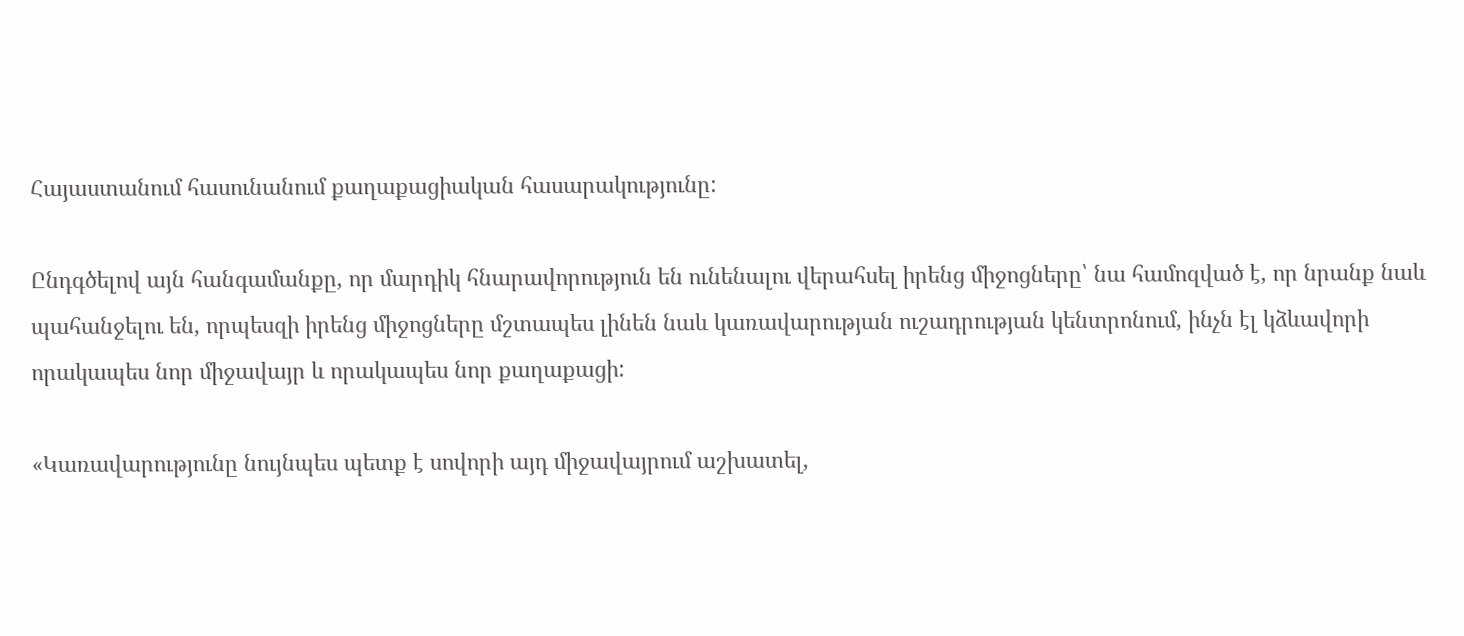Հայաստանում հասունանում քաղաքացիական հասարակությունը:

Ընդգծելով այն հանգամանքը, որ մարդիկ հնարավորություն են ունենալու վերահսել իրենց միջոցները՝ նա համոզված է, որ նրանք նաև պահանջելու են, որպեսզի իրենց միջոցները մշտապես լինեն նաև կառավարության ուշադրության կենտրոնում, ինչն էլ կձևավորի որակապես նոր միջավայր և որակապես նոր քաղաքացի:

«Կառավարությունը նույնպես պետք է սովորի այդ միջավայրում աշխատել,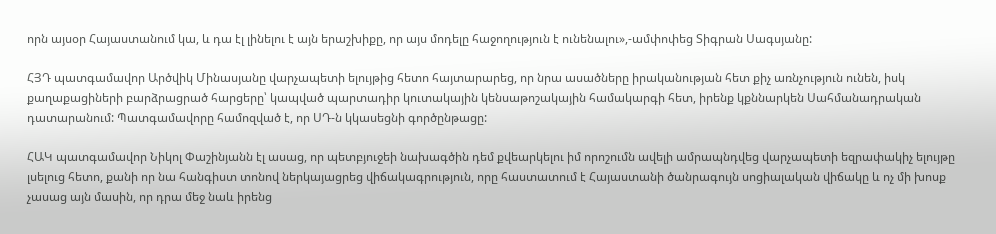որն այսօր Հայաստանում կա, և դա էլ լինելու է այն երաշխիքը, որ այս մոդելը հաջողություն է ունենալու»,-ամփոփեց Տիգրան Սագսյանը:

ՀՅԴ պատգամավոր Արծվիկ Մինասյանը վարչապետի ելույթից հետո հայտարարեց, որ նրա ասածները իրականության հետ քիչ առնչություն ունեն, իսկ քաղաքացիների բարձրացրած հարցերը՝ կապված պարտադիր կուտակային կենսաթոշակային համակարգի հետ, իրենք կքննարկեն Սահմանադրական դատարանում: Պատգամավորը համոզված է, որ ՍԴ-ն կկասեցնի գործընթացը:

ՀԱԿ պատգամավոր Նիկոլ Փաշինյանն էլ ասաց, որ պետբյուջեի նախագծին դեմ քվեարկելու իմ որոշումն ավելի ամրապնդվեց վարչապետի եզրափակիչ ելույթը լսելուց հետո, քանի որ նա հանգիստ տոնով ներկայացրեց վիճակագրություն, որը հաստատում է Հայաստանի ծանրագույն սոցիալական վիճակը և ոչ մի խոսք չասաց այն մասին, որ դրա մեջ նաև իրենց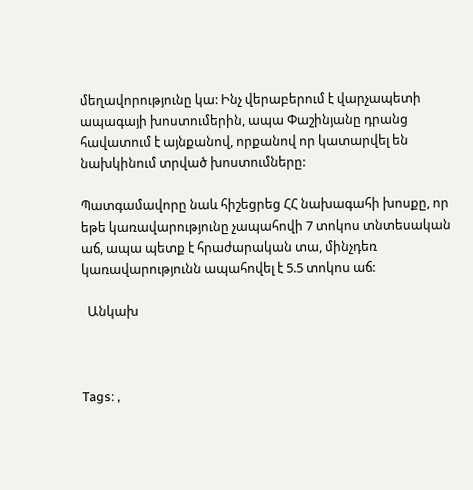մեղավորությունը կա: Ինչ վերաբերում է վարչապետի ապագայի խոստումերին, ապա Փաշինյանը դրանց հավատում է այնքանով, որքանով որ կատարվել են նախկինում տրված խոստումները:

Պատգամավորը նաև հիշեցրեց ՀՀ նախագահի խոսքը, որ եթե կառավարությունը չապահովի 7 տոկոս տնտեսական աճ, ապա պետք է հրաժարական տա, մինչդեռ կառավարությունն ապահովել է 5.5 տոկոս աճ:

  Անկախ



Tags: ,